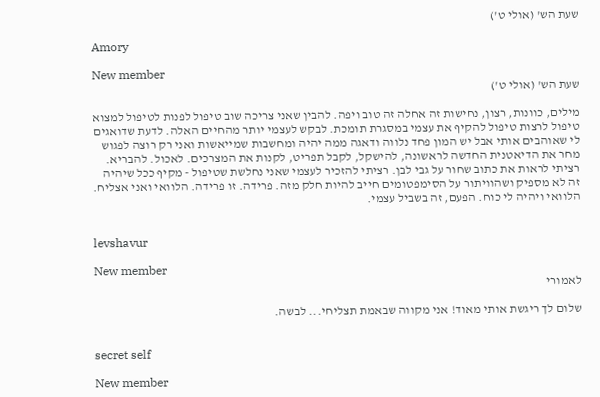שעת הש' (אולי ט')

Amory

New member
שעת הש' (אולי ט')

מילים, כוונות, רצון, נחישות זה אחלה זה טוב ויפה. להבין שאני צריכה שוב טיפול לפנות לטיפול למצוא טיפול לרצות טיפול להקיף את עצמי במסגרת תומכת. לבקש לעצמי יותר מהחיים האלה. לדעת שדואגים לי שאוהבים אותי אבל יש המון פחד נלווה ודאגה ממה יהיה ומחשבות שמייאשות ואני רק רוצה לפגוש מחר את הדיאטנית החדשה לראשונה, להישקל, לקבל תפריט, לקנות את המצרכים. לאכול. להבריא. רציתי לראות את כתוב שחור על גבי לבן. רציתי להזכיר לעצמי שאני נחלשת שטיפול - מקיף ככל שיהיה זה לא מספיק ושהוויתור על הסימפטומים חייב להיות חלק מזה. פרידה. זו פרידה. הלוואי ואני אצליח. הלוואי ויהיה לי כוח. הפעם, זה בשביל עצמי.


levshavur

New member
לאמורי

שלום לך ריגשת אותי מאוד! אני מקווה שבאמת תצליחי... לבשה.


secret self

New member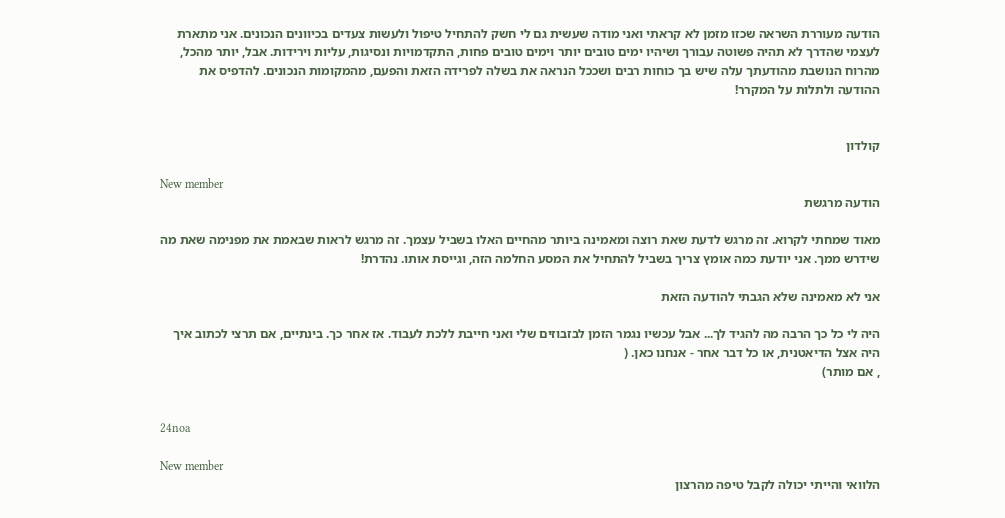הודעה מעוררת השראה שכזו מזמן לא קראתי ואני מודה שעשית גם לי חשק להתחיל טיפול ולעשות צעדים בכיוונים הנכונים. אני מתארת לעצמי שהדרך לא תהיה פשוטה עבורך ושיהיו ימים טובים יותר וימים טובים פחות, התקדמויות ונסיגות, עליות וירידות. אבל, יותר מהכל, מהרוח הנושבת מהודעתך עלה שיש בך כוחות רבים ושככל הנראה את בשלה לפרידה הזאת והפעם, מהמקומות הנכונים. להדפיס את ההודעה ולתלות על המקרר!


קולדון

New member
הודעה מרגשת

מאוד שמחתי לקרוא. זה מרגש לדעת שאת רוצה ומאמינה ביותר מהחיים האלו בשביל עצמך. זה מרגש לראות שבאמת את מפנימה שאת מה שידרש ממך. אני יודעת כמה אומץ צריך בשביל להתחיל את המסע החלמה הזה, וגייסת אותו. נהדרת!

אני לא מאמינה שלא הגבתי להודעה הזאת

היה לי כל כך הרבה מה להגיד לך... אבל עכשיו נגמר הזמן לבזבוזים שלי ואני חייבת ללכת לעבוד. אז אחר כך. בינתיים, אם תרצי לכתוב איך היה אצל הדיאטנית, או כל דבר אחר - אנחנו כאן. (
, אם מותר)


24noa

New member
הלוואי והייתי יכולה לקבל טיפה מהרצון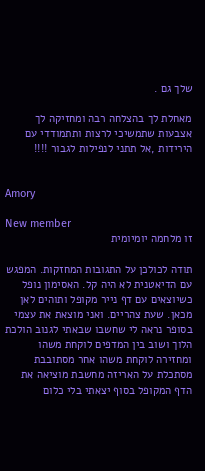שלך גם .

מאחלת לך בהצלחה רבה ומחזיקה לך אצבעות שתמשיכי לרצות ותתמודדי עם הירידות ,אל תתני לנפילות לגבור !!!!


Amory

New member
זו מלחמה יומיומית

תודה לכולכן על התגובות המחזקות. המפגש עם הדיאטנית לא היה קל. האסימון נופל כשיוצאים עם דף נייר מקופל ותוהים לאן מכאן. שעת צהריים. ואני מוצאת את עצמי בסופר נראה לי שחשבו שבאתי לגנוב הולכת הלוך ושוב בין המדפים לוקחת משהו ומחזירה לוקחת משהו אחר מסתובבת מסתכלת על האריזה מחשבת מוציאה את הדף המקופל בסוף יצאתי בלי כלום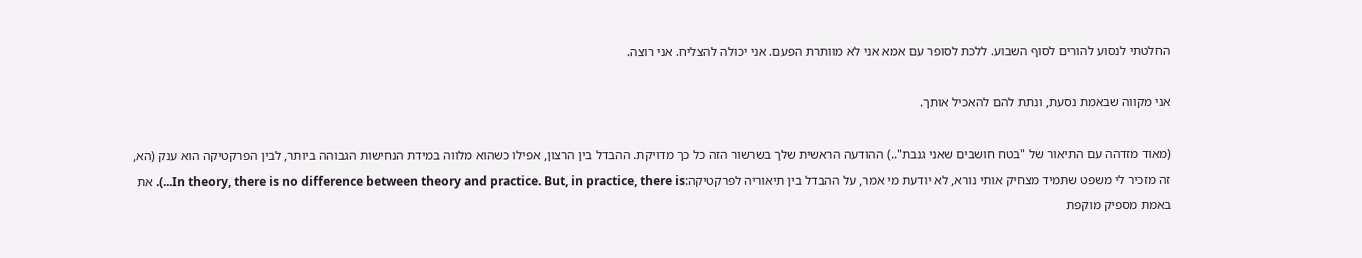החלטתי לנסוע להורים לסוף השבוע. ללכת לסופר עם אמא אני לא מוותרת הפעם. אני יכולה להצליח. אני רוצה.

אני מקווה שבאמת נסעת, ונתת להם להאכיל אותך.

(מאוד מזדהה עם התיאור של "בטח חושבים שאני גנבת"..) ההודעה הראשית שלך בשרשור הזה כל כך מדויקת. ההבדל בין הרצון, אפילו כשהוא מלווה במידת הנחישות הגבוהה ביותר, לבין הפרקטיקה הוא ענק (הא, זה מזכיר לי משפט שתמיד מצחיק אותי נורא, לא יודעת מי אמר, על ההבדל בין תיאוריה לפרקטיקה:In theory, there is no difference between theory and practice. But, in practice, there is...). את באמת מספיק מוקפת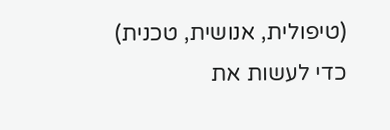(טיפולית, אנושית, טכנית) כדי לעשות את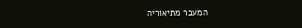המעבר מתיאוריה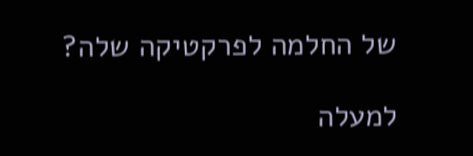של החלמה לפרקטיקה שלה?

למעלה